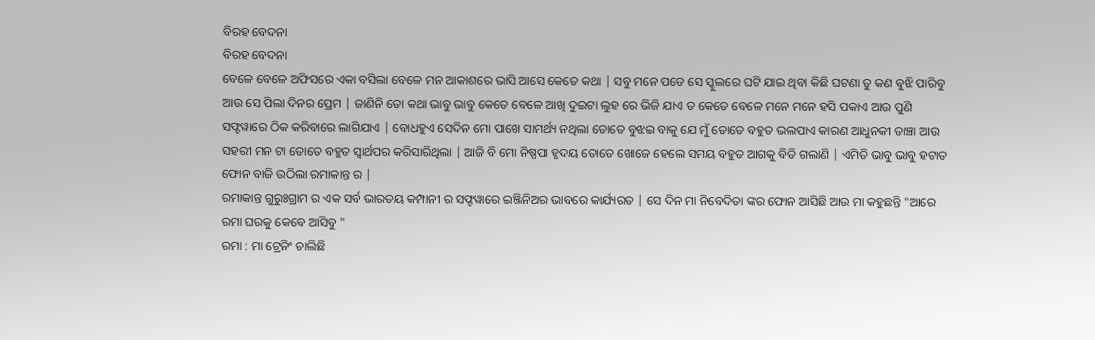ବିରହ ବେଦନା
ବିରହ ବେଦନା
ବେଳେ ବେଳେ ଅଫିସରେ ଏକା ବସିଲା ବେଳେ ମନ ଆକାଶରେ ଭାସି ଆସେ କେତେ କଥା | ସବୁ ମନେ ପଡେ ସେ ସ୍କୁଲରେ ଘଟି ଯାଇ ଥିବା କିଛି ଘଟଣା ତୁ କଣ ଵୁଝି ପାରିବୁ ଆଉ ସେ ପିଲା ଦିନର ପ୍ରେମ | ଜାଣିନି ତୋ କଥା ଭାବୁ ଭାବୁ କେତେ ବେଳେ ଆଖି ଦୁଇଟା ଲୁହ ରେ ଭିଜି ଯାଏ ତ କେତେ ବେଳେ ମନେ ମନେ ହସି ପକାଏ ଆଉ ପୁଣି ସଫ୍ଟୱାରେ ଠିକ କରିବାରେ ଲାଗିଯାଏ | ବୋଧହୁଏ ସେଦିନ ମୋ ପାଖେ ସାମର୍ଥ୍ୟ ନଥିଲା ତୋତେ ବୁଝଇ ବାକୁ ଯେ ମୁଁ ତୋତେ ବହୁତ ଭଲପାଏ କାରଣ ଆଧୁନକୀ ଡାଞ୍ଚା ଆଉ ସହରୀ ମନ ଟା ତୋତେ ବହୁତ ସ୍ୱାର୍ଥପର କରିସାରିଥିଲା | ଆଜି ବି ମୋ ନିଷ୍ପପା ହୃଦୟ ତୋତେ ଖୋଜେ ହେଲେ ସମୟ ବହୁତ ଆଗକୁ ବିତି ଗଲାଣି | ଏମିତି ଭାବୁ ଭାବୁ ହଟାତ ଫୋନ ବାଜି ଉଠିଲା ରମାକାନ୍ତ ର |
ରମାକାନ୍ତ ଗୁରୁଃଗ୍ରାମ ର ଏକ ସର୍ବ ଭାରତୟ କମ୍ପାନୀ ର ସଫ୍ଟୱାରେ ଇଞ୍ଜିନିଅର ଭାବରେ କାର୍ଯ୍ୟରତ | ସେ ଦିନ ମା ନିବେଦିତା ଙ୍କର ଫୋନ ଆସିଛି ଆଉ ମା କହୁଛନ୍ତି "ଆରେ ରମା ଘରକୁ କେବେ ଆସିବୁ "
ରମା : ମା ଟ୍ରେନିଂ ଚାଲିଛି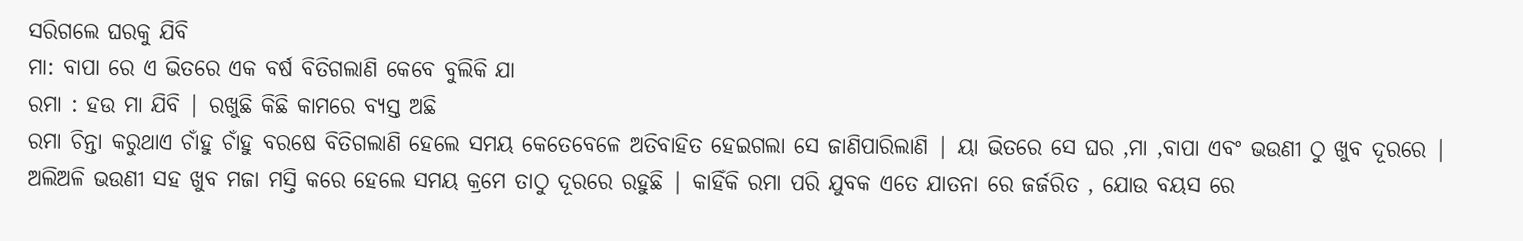ସରିଗଲେ ଘରକୁ ଯିବି
ମା: ବାପା ରେ ଏ ଭିତରେ ଏକ ବର୍ଷ ବିତିଗଲାଣି କେବେ ବୁଲିକି ଯା
ରମା : ହଉ ମା ଯିବି | ରଖୁଛି କିଛି କାମରେ ବ୍ୟସ୍ତ ଅଛି
ରମା ଚିନ୍ତା କରୁଥାଏ ଚାଁହୁ ଚାଁହୁ ବରଷେ ବିତିଗଲାଣି ହେଲେ ସମୟ କେତେବେଳେ ଅତିବାହିତ ହେଇଗଲା ସେ ଜାଣିପାରିଲାଣି | ୟା ଭିତରେ ସେ ଘର ,ମା ,ବାପା ଏବଂ ଭଉଣୀ ଠୁ ଖୁବ ଦୂରରେ | ଅଲିଅଳି ଭଉଣୀ ସହ ଖୁବ ମଜା ମସ୍ତି କରେ ହେଲେ ସମୟ କ୍ରମେ ତାଠୁ ଦୂରରେ ରହୁଛି | କାହିଁକି ରମା ପରି ଯୁବକ ଏତେ ଯାତନା ରେ ଜର୍ଜରିତ , ଯୋଉ ବୟସ ରେ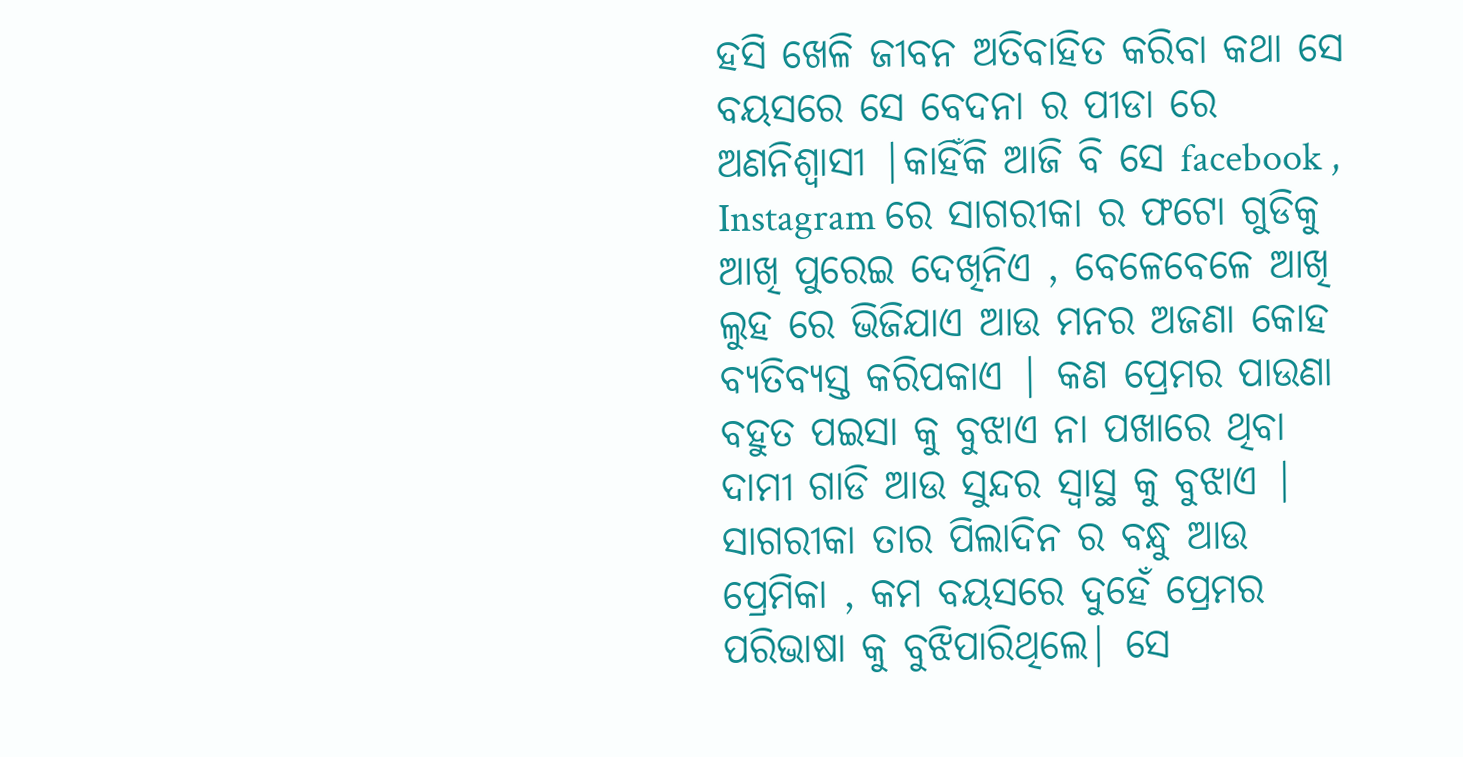ହସି ଖେଳି ଜୀବନ ଅତିବାହିତ କରିବା କଥା ସେ ବୟସରେ ସେ ବେଦନା ର ପୀଡା ରେ ଅଣନିଶ୍ୱାସୀ |କାହିଁକି ଆଜି ବି ସେ facebook , Instagram ରେ ସାଗରୀକା ର ଫଟୋ ଗୁଡିକୁ ଆଖି ପୁରେଇ ଦେଖିନିଏ , ବେଳେବେଳେ ଆଖି ଲୁହ ରେ ଭିଜିଯାଏ ଆଉ ମନର ଅଜଣା କୋହ ବ୍ୟତିବ୍ୟସ୍ତ କରିପକାଏ | କଣ ପ୍ରେମର ପାଉଣା ବହୁତ ପଇସା କୁ ବୁଝାଏ ନା ପଖାରେ ଥିବା ଦାମୀ ଗାଡି ଆଉ ସୁନ୍ଦର ସ୍ଵାସ୍ଥ କୁ ବୁଝାଏ | ସାଗରୀକା ତାର ପିଲାଦିନ ର ବନ୍ଧୁ ଆଉ ପ୍ରେମିକା , କମ ବୟସରେ ଦୁହେଁ ପ୍ରେମର ପରିଭାଷା କୁ ବୁଝିପାରିଥିଲେ| ସେ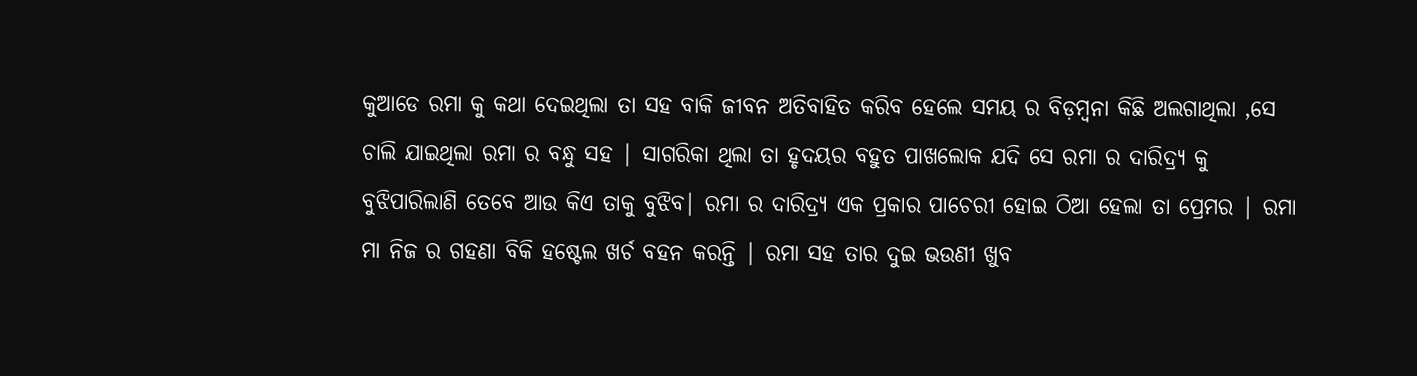କୁଆଡେ ରମା କୁ କଥା ଦେଇଥିଲା ତା ସହ ବାକି ଜୀବନ ଅତିବାହିତ କରିବ ହେଲେ ସମୟ ର ବିଡ଼ମ୍ବନା କିଛି ଅଲଗାଥିଲା ,ସେ ଚାଲି ଯାଇଥିଲା ରମା ର ବନ୍ଧୁ ସହ | ସାଗରିକା ଥିଲା ତା ହୃଦୟର ବହୁତ ପାଖଲୋକ ଯଦି ସେ ରମା ର ଦାରିଦ୍ର୍ୟ କୁ ବୁଝିପାରିଲାଣି ତେବେ ଆଉ କିଏ ତାକୁ ବୁଝିବ| ରମା ର ଦାରିଦ୍ର୍ୟ ଏକ ପ୍ରକାର ପାଚେରୀ ହୋଇ ଠିଆ ହେଲା ତା ପ୍ରେମର | ରମା ମା ନିଜ ର ଗହଣା ବିକି ହଷ୍ଟେଲ ଖର୍ଚ ବହନ କରନ୍ତି | ରମା ସହ ତାର ଦୁଇ ଭଉଣୀ ଖୁବ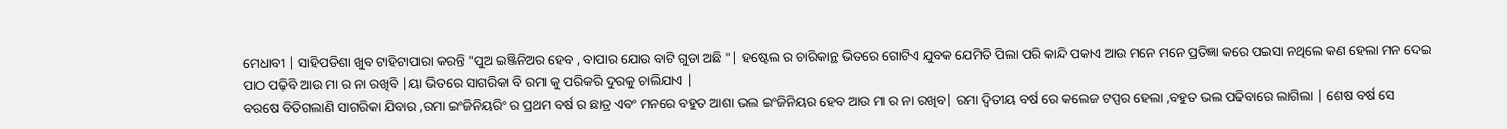ମେଧାବୀ | ସାହିପଡିଶା ଖୁବ ଟାହିଟାପାରା କରନ୍ତି "ପୁଅ ଇଞ୍ଜିନିଅର ହେବ , ବାପାର ଯୋଉ ବାଟି ଗୁଡା ଅଛି "| ହଷ୍ଟେଲ ର ଚାରିକାନ୍ଥ ଭିତରେ ଗୋଟିଏ ଯୁବକ ଯେମିତି ପିଲା ପରି କାନ୍ଦି ପକାଏ ଆଉ ମନେ ମନେ ପ୍ରତିଜ୍ଞା କରେ ପଇସା ନଥିଲେ କଣ ହେଲା ମନ ଦେଇ ପାଠ ପଢ଼ିବି ଆଉ ମା ର ନା ରଖିବି |ୟା ଭିତରେ ସାଗରିକା ବି ରମା କୁ ପରିକରି ଦୁରକୁ ଚାଲିଯାଏ |
ବରଷେ ବିତିଗଲାଣି ସାଗରିକା ଯିବାର ,ରମା ଇଂଜିନିୟରିଂ ର ପ୍ରଥମ ବର୍ଷ ର ଛାତ୍ର ଏବଂ ମନରେ ବହୁତ ଆଶା ଭଲ ଇଂଜିନିୟର ହେବ ଆଉ ମା ର ନା ରଖିବ| ରମା ଦ୍ୱିତୀୟ ବର୍ଷ ରେ କଲେଜ ଟପ୍ପର ହେଲା ,ବହୁତ ଭଲ ପଢିବାରେ ଲାଗିଲା | ଶେଷ ବର୍ଷ ସେ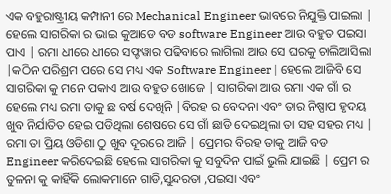ଏକ ବହୁରାଷ୍ଟ୍ରୀୟ କମ୍ପାନୀ ରେ Mechanical Engineer ଭାବରେ ନିଯୁକ୍ତି ପାଇଲା | ହେଲେ ସାଗରିକା ର ଭାଇ କୁଆଡେ ବଡ software Engineer ଆଉ ବହୁତ ପଇସା ପାଏ | ରମା ଧୀରେ ଧୀରେ ସଫ୍ଟୱାର ପଢିବାରେ ଲାଗିଲା ଆଉ ସେ ଘରକୁ ଚାଲିଆସିଲା |କଠିନ ପରିଶ୍ରମ ପରେ ସେ ମଧ୍ୟ ଏକ Software Engineer | ହେଲେ ଆଜିବି ସେ ସାଗରିକା କୁ ମନେ ପକାଏ ଆଉ ବହୁତ ଖୋଜେ | ସାଗରିକା ଆଉ ରମା ଏକ ଗାଁ ର ହେଲେ ମଧ୍ୟ ରମା ତାକୁ ଛ ବର୍ଷ ଦେଖିନି |ବିରହ ର ବେଦନା ଏବଂ ତାର ନିଷ୍ପାପ ହୃଦୟ ଖୁବ ନିର୍ଯାତିତ ହେଇ ପଡିଥିଲା ଶେଷରେ ସେ ଗାଁ ଛାଡି ଦେଇଥିଲା ତା ସହ ସହର ମଧ୍ୟ | ରମା ତା ପ୍ରିୟ ଓଡିଶା ଠୁ ଖୁବ ଦୂରରେ ଆଜି | ପ୍ରେମର ବିରହ ତାକୁ ଆଜି ବଡ Engineer କରିଦେଇଛି ହେଲେ ସାଗରିକା କୁ ସବୁଦିନ ପାଇଁ ଭୁଲି ଯାଇଛି | ପ୍ରେମ ର ତୁଳନା କୁ କାହିଁକି ଲୋକମାନେ ଗାଡି,ସୁନ୍ଦରତା ,ପଇସା ଏବଂ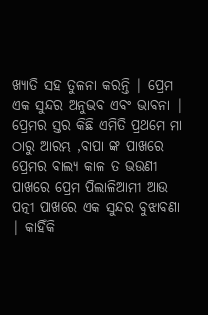ଖ୍ୟାତି ସହ ତୁଳନା କରନ୍ତି | ପ୍ରେମ ଏକ ସୁନ୍ଦର ଅନୁଭବ ଏବଂ ଭାବନା | ପ୍ରେମର ସ୍ତର କିଛି ଏମିତି ପ୍ରଥମେ ମା ଠାରୁ ଆରମ୍ଭ ,ବାପା ଙ୍କ ପାଖରେ ପ୍ରେମର ବାଲ୍ୟ କାଳ ତ ଭଉଣୀ ପାଖରେ ପ୍ରେମ ପିଲାଳିଆମୀ ଆଉ ପତ୍ନୀ ପାଖରେ ଏକ ସୁନ୍ଦର ବୁଝାବଣା | କାହିଁକି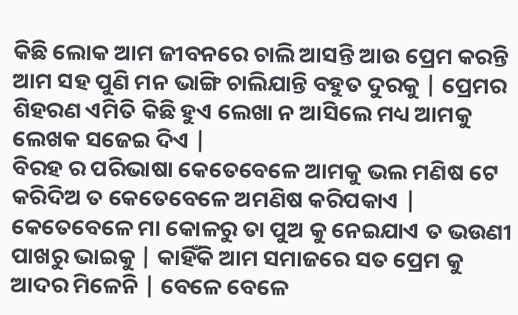କିଛି ଲୋକ ଆମ ଜୀବନରେ ଚାଲି ଆସନ୍ତି ଆଉ ପ୍ରେମ କରନ୍ତି ଆମ ସହ ପୁଣି ମନ ଭାଙ୍ଗି ଚାଲିଯାନ୍ତି ବହୁତ ଦୁରକୁ | ପ୍ରେମର ଶିହରଣ ଏମିତି କିଛି ହୁଏ ଲେଖା ନ ଆସିଲେ ମଧ୍ୟ ଆମକୁ ଲେଖକ ସଜେଇ ଦିଏ |
ବିରହ ର ପରିଭାଷା କେତେବେଳେ ଆମକୁ ଭଲ ମଣିଷ ଟେ କରିଦିଅ ତ କେତେବେଳେ ଅମଣିଷ କରିପକାଏ | କେତେବେଳେ ମା କୋଳରୁ ତା ପୁଅ କୁ ନେଇଯାଏ ତ ଭଉଣୀ ପାଖରୁ ଭାଇକୁ | କାହିଁକି ଆମ ସମାଜରେ ସତ ପ୍ରେମ କୁ ଆଦର ମିଳେନି | ବେଳେ ବେଳେ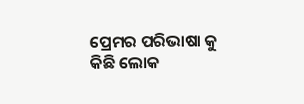ପ୍ରେମର ପରିଭାଷା କୁ କିଛି ଲୋକ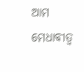ଆମ ମେଧାବୀତ୍ବ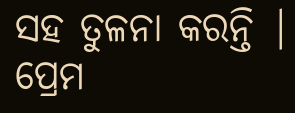ସହ ତୁଳନା କରନ୍ତି | ପ୍ରେମ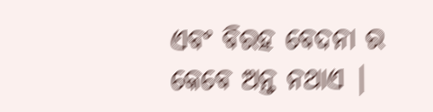ଏବଂ ବିରହ ବେଦନା ର କେବେ ଅନ୍ତ ନଥାଏ |